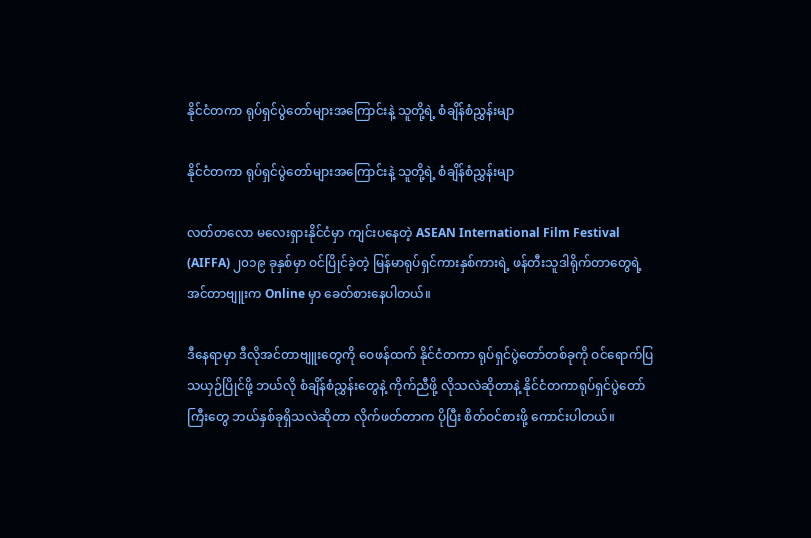နိုင်ငံတကာ ရုပ်ရှင်ပွဲတော်များအကြောင်းနဲ့ သူတို့ရဲ့ စံချိန်စံညွှန်းမျာ

နိုင်ငံတကာ ရုပ်ရှင်ပွဲတော်များအကြောင်းနဲ့ သူတို့ရဲ့ စံချိန်စံညွှန်းမျာ

လတ်တလော မလေးရှားနိုင်ငံမှာ ကျင်းပနေတဲ့ ASEAN International Film Festival (AIFFA) ၂၀၁၉ ခုနှစ်မှာ ဝင်ပြိုင်ခဲ့တဲ့ မြန်မာရုပ်ရှင်ကားနှစ်ကားရဲ့ ဖန်တီးသူဒါရိုက်တာတွေရဲ့ အင်တာဗျူးက Online မှာ ခေတ်စားနေပါတယ်။

ဒီနေရာမှာ ဒီလိုအင်တာဗျူးတွေကို ဝေဖန်ထက် နိုင်ငံတကာ ရုပ်ရှင်ပွဲတော်တစ်ခုကို ဝင်ရောက်ပြသယှဉ်ပြိုင်ဖို့ ဘယ်လို စံချိန်စံညွှန်းတွေနဲ့ ကိုက်ညီဖို့ လိုသလဲဆိုတာနဲ့ နိုင်ငံတကာရုပ်ရှင်ပွဲတော်ကြီးတွေ ဘယ်နှစ်ခုရှိသလဲဆိုတာ လိုက်ဖတ်တာက ပိုပြီး စိတ်ဝင်စားဖို့ ကောင်းပါတယ်။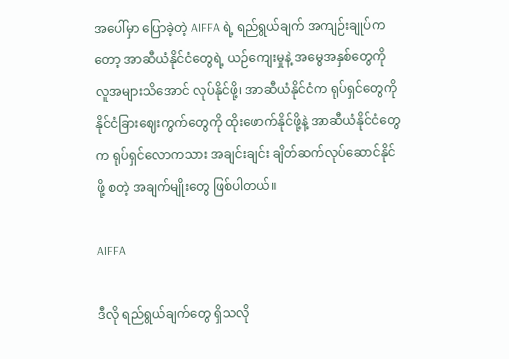အပေါ်မှာ ပြောခဲ့တဲ့ AIFFA ရဲ့ ရည်ရွယ်ချက် အကျဉ်းချုပ်ကတော့ အာဆီယံနိုင်ငံတွေရဲ့ ယဉ်ကျေးမှုနဲ့ အမွေအနှစ်တွေကို လူအများသိအောင် လုပ်နိုင်ဖို့၊ အာဆီယံနိုင်ငံက ရုပ်ရှင်တွေကို နိုင်ငံခြားဈေးကွက်တွေကို ထိုးဖောက်နိုင်ဖို့နဲ့ အာဆီယံနိုင်ငံတွေက ရုပ်ရှင်လောကသား အချင်းချင်း ချိတ်ဆက်လုပ်ဆောင်နိုင်ဖို့ စတဲ့ အချက်မျိုးတွေ ဖြစ်ပါတယ်။

AIFFA

ဒီလို ရည်ရွယ်ချက်တွေ ရှိသလို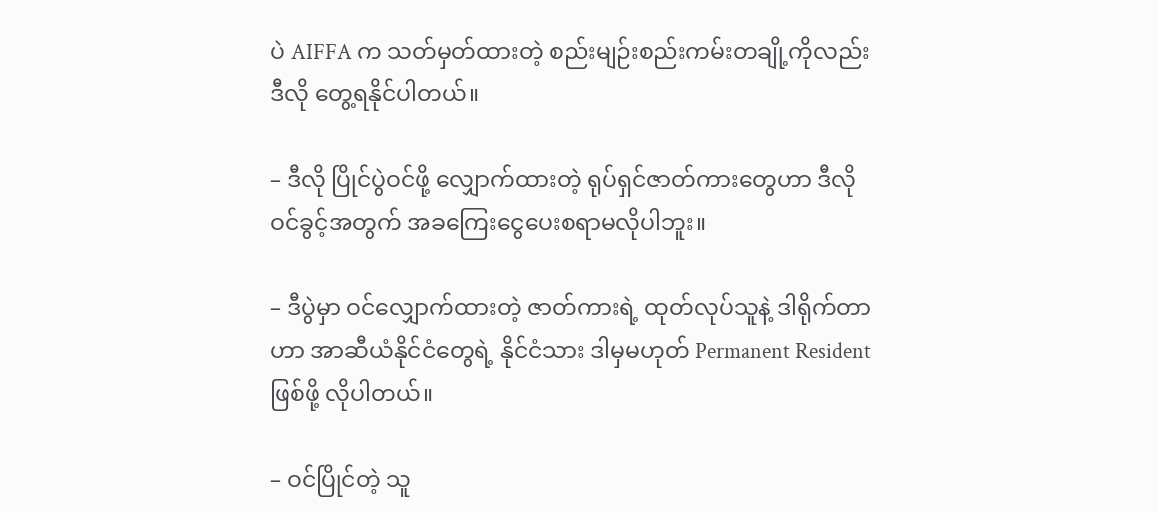ပဲ AIFFA က သတ်မှတ်ထားတဲ့ စည်းမျဉ်းစည်းကမ်းတချို့ကိုလည်း ဒီလို တွေ့ရနိုင်ပါတယ်။

– ဒီလို ပြိုင်ပွဲဝင်ဖို့ လျှောက်ထားတဲ့ ရုပ်ရှင်ဇာတ်ကားတွေဟာ ဒီလို ဝင်ခွင့်အတွက် အခကြေးငွေပေးစရာမလိုပါဘူး။

– ဒီပွဲမှာ ဝင်လျှောက်ထားတဲ့ ဇာတ်ကားရဲ့ ထုတ်လုပ်သူနဲ့ ဒါရိုက်တာဟာ အာဆီယံနိုင်ငံတွေရဲ့ နိုင်ငံသား ဒါမှမဟုတ် Permanent Resident ဖြစ်ဖို့ လိုပါတယ်။

– ဝင်ပြိုင်တဲ့ သူ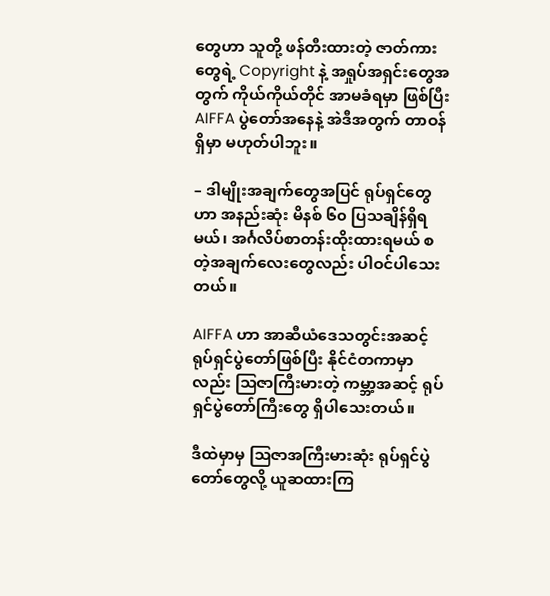တွေဟာ သူတို့ ဖန်တီးထားတဲ့ ဇာတ်ကားတွေရဲ့ Copyright နဲ့ အရှုပ်အရှင်းတွေအတွက် ကိုယ်ကိုယ်တိုင် အာမခံရမှာ ဖြစ်ပြီး AIFFA ပွဲတော်အနေနဲ့ အဲဒီအတွက် တာဝန်ရှိမှာ မဟုတ်ပါဘူး။

– ဒါမျိုးအချက်တွေအပြင် ရုပ်ရှင်တွေဟာ အနည်းဆုံး မိနစ် ၆၀ ပြသချိန်ရှိရမယ်၊ အင်္ဂလိပ်စာတန်းထိုးထားရမယ် စတဲ့အချက်လေးတွေလည်း ပါဝင်ပါသေးတယ်။

AIFFA ဟာ အာဆီယံဒေသတွင်းအဆင့် ရုပ်ရှင်ပွဲတော်ဖြစ်ပြီး နိုင်ငံတကာမှာလည်း သြဇာကြီးမားတဲ့ ကမ္ဘာ့အဆင့် ရုပ်ရှင်ပွဲတော်ကြီးတွေ ရှိပါသေးတယ်။

ဒီထဲမှာမှ သြဇာအကြီးမားဆုံး ရုပ်ရှင်ပွဲတော်တွေလို့ ယူဆထားကြ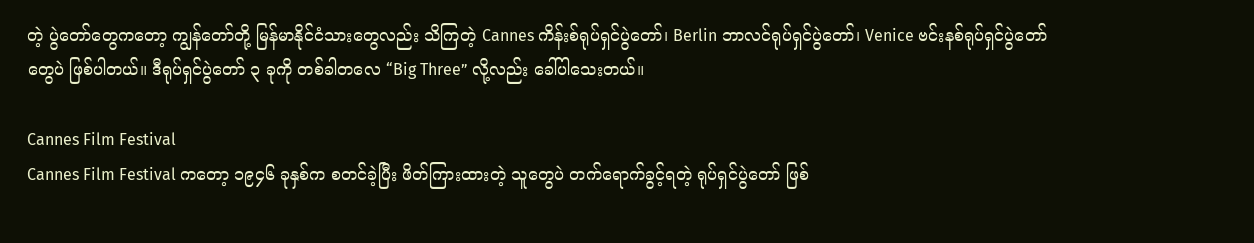တဲ့ ပွဲတော်တွေကတော့ ကျွန်တော်တို့ မြန်မာနိုင်ငံသားတွေလည်း သိကြတဲ့ Cannes ကိန်းစ်ရုပ်ရှင်ပွဲတော်၊ Berlin ဘာလင်ရုပ်ရှင်ပွဲတော်၊ Venice ဗင်းနစ်ရုပ်ရှင်ပွဲတော်တွေပဲ ဖြစ်ပါတယ်။ ဒီရုပ်ရှင်ပွဲတော် ၃ ခုကို တစ်ခါတလေ “Big Three” လို့လည်း ခေါ်ပါသေးတယ်။

Cannes Film Festival
Cannes Film Festival ကတော့ ၁၉၄၆ ခုနှစ်က စတင်ခဲ့ပြီး ဖိတ်ကြားထားတဲ့ သူတွေပဲ တက်ရောက်ခွင့်ရတဲ့ ရုပ်ရှင်ပွဲတော် ဖြစ်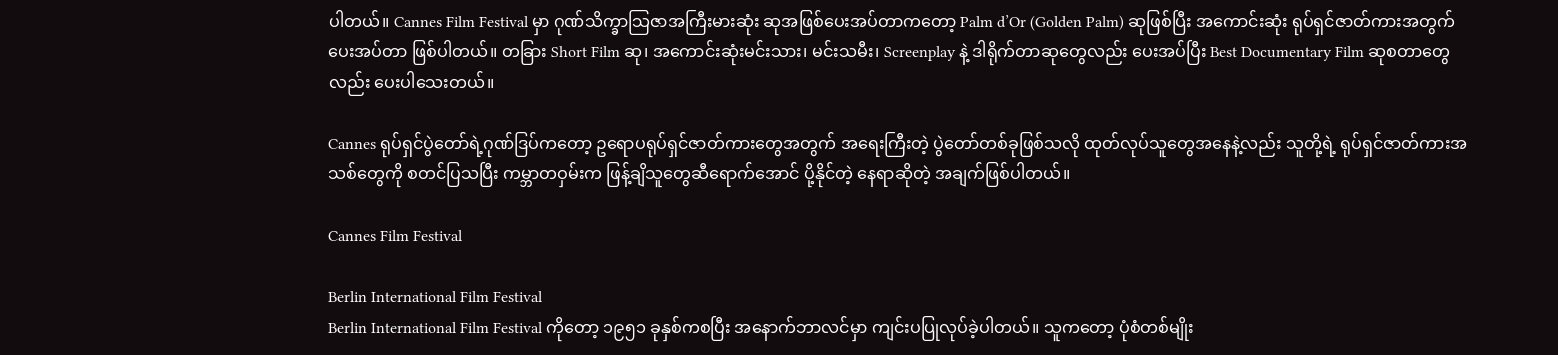ပါတယ်။ Cannes Film Festival မှာ ဂုဏ်သိက္ခာသြဇာအကြီးမားဆုံး ဆုအဖြစ်ပေးအပ်တာကတော့ Palm d’Or (Golden Palm) ဆုဖြစ်ပြီး အကောင်းဆုံး ရုပ်ရှင်ဇာတ်ကားအတွက် ပေးအပ်တာ ဖြစ်ပါတယ်။ တခြား Short Film ဆု၊ အကောင်းဆုံးမင်းသား၊ မင်းသမီး၊ Screenplay နဲ့ ဒါရိုက်တာဆုတွေလည်း ပေးအပ်ပြီး Best Documentary Film ဆုစတာတွေလည်း ပေးပါသေးတယ်။

Cannes ရုပ်ရှင်ပွဲတော်ရဲ့ဂုဏ်ဒြပ်ကတော့ ဥရောပရုပ်ရှင်ဇာတ်ကားတွေအတွက် အရေးကြီးတဲ့ ပွဲတော်တစ်ခုဖြစ်သလို ထုတ်လုပ်သူတွေအနေနဲ့လည်း သူတို့ရဲ့ ရုပ်ရှင်ဇာတ်ကားအသစ်တွေကို စတင်ပြသပြီး ကမ္ဘာတဝှမ်းက ဖြန့်ချိသူတွေဆီရောက်အောင် ပို့နိုင်တဲ့ နေရာဆိုတဲ့ အချက်ဖြစ်ပါတယ်။

Cannes Film Festival

Berlin International Film Festival
Berlin International Film Festival ကိုတော့ ၁၉၅၁ ခုနှစ်ကစပြီး အနောက်ဘာလင်မှာ ကျင်းပပြုလုပ်ခဲ့ပါတယ်။ သူကတော့ ပုံစံတစ်မျိုး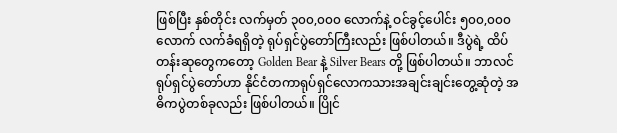ဖြစ်ပြီး နှစ်တိုင်း လက်မှတ် ၃၀၀,၀၀၀ လောက်နဲ့ ဝင်ခွင့်ပေါင်း ၅၀၀,၀၀၀ လောက် လက်ခံရရှိတဲ့ ရုပ်ရှင်ပွဲတော်ကြီးလည်း ဖြစ်ပါတယ်။ ဒီပွဲရဲ့ ထိပ်တန်းဆုတွေကတော့ Golden Bear နဲ့ Silver Bears တို့ ဖြစ်ပါတယ်။ ဘာလင်ရုပ်ရှင်ပွဲတော်ဟာ နိုင်ငံတကာရုပ်ရှင်လောကသားအချင်းချင်းတွေ့ဆုံတဲ့ အဓိကပွဲတစ်ခုလည်း ဖြစ်ပါတယ်။ ပြိုင်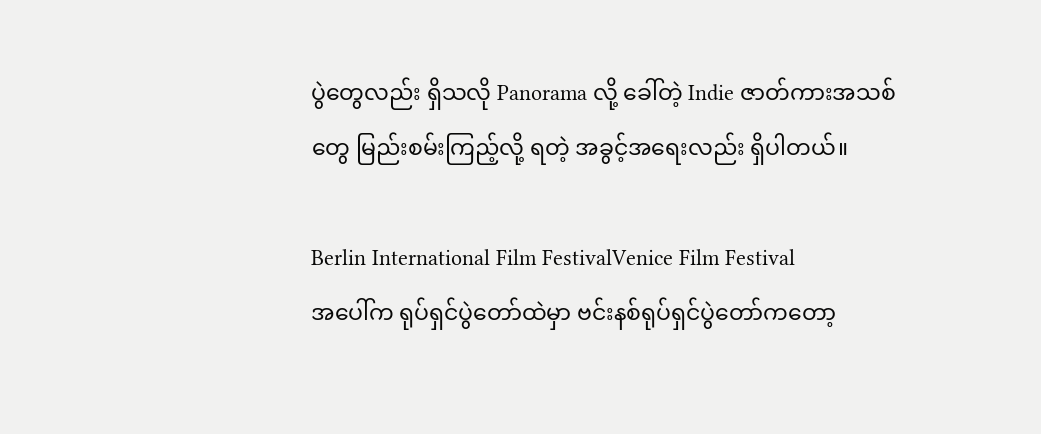ပွဲတွေလည်း ရှိသလို Panorama လို့ ခေါ်တဲ့ Indie ဇာတ်ကားအသစ်တွေ မြည်းစမ်းကြည့်လို့ ရတဲ့ အခွင့်အရေးလည်း ရှိပါတယ်။

Berlin International Film FestivalVenice Film Festival
အပေါ်က ရုပ်ရှင်ပွဲတော်ထဲမှာ ဗင်းနစ်ရုပ်ရှင်ပွဲတော်ကတော့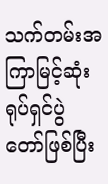သက်တမ်းအကြာမြင့်ဆုံး ရုပ်ရှင်ပွဲတော်ဖြစ်ပြီး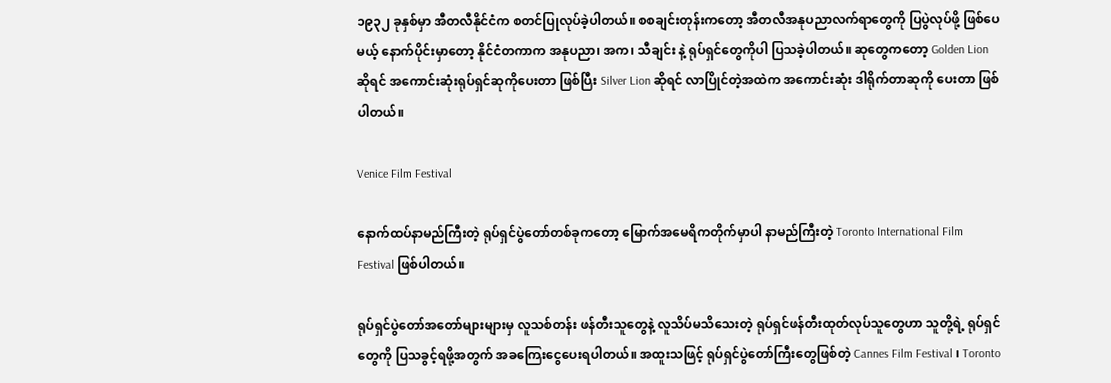၁၉၃၂ ခုနှစ်မှာ အီတလီနိုင်ငံက စတင်ပြုလုပ်ခဲ့ပါတယ်။ စစချင်းတုန်းကတော့ အီတလီအနုပညာလက်ရာတွေကို ပြပွဲလုပ်ဖို့ ဖြစ်ပေမယ့် နောက်ပိုင်းမှာတော့ နိုင်ငံတကာက အနုပညာ၊ အက၊ သီချင်း နဲ့ ရုပ်ရှင်တွေကိုပါ ပြသခဲ့ပါတယ်။ ဆုတွေကတော့ Golden Lion ဆိုရင် အကောင်းဆုံးရုပ်ရှင်ဆုကိုပေးတာ ဖြစ်ပြီး Silver Lion ဆိုရင် လာပြိုင်တဲ့အထဲက အကောင်းဆုံး ဒါရိုက်တာဆုကို ပေးတာ ဖြစ်ပါတယ်။

Venice Film Festival

နောက်ထပ်နာမည်ကြီးတဲ့ ရုပ်ရှင်ပွဲတော်တစ်ခုကတော့ မြောက်အမေရိကတိုက်မှာပါ နာမည်ကြီးတဲ့ Toronto International Film Festival ဖြစ်ပါတယ်။

ရုပ်ရှင်ပွဲတော်အတော်များများမှ လူသစ်တန်း ဖန်တီးသူတွေနဲ့ လူသိပ်မသိသေးတဲ့ ရုပ်ရှင်ဖန်တီးထုတ်လုပ်သူတွေဟာ သူတို့ရဲ့ ရုပ်ရှင်တွေကို ပြသခွင့်ရဖို့အတွက် အခကြေးငွေပေးရပါတယ်။ အထူးသဖြင့် ရုပ်ရှင်ပွဲတော်ကြီးတွေဖြစ်တဲ့ Cannes Film Festival ၊ Toronto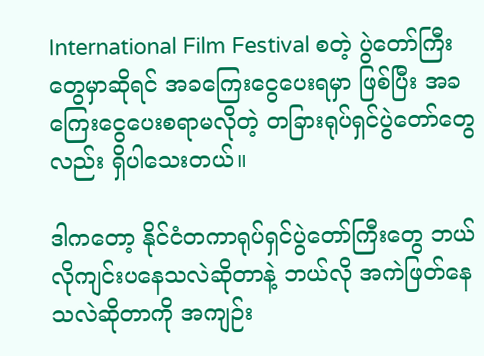International Film Festival စတဲ့ ပွဲတော်ကြီးတွေမှာဆိုရင် အခကြေးငွေပေးရမှာ ဖြစ်ပြီး အခကြေးငွေပေးစရာမလိုတဲ့ တခြားရုပ်ရှင်ပွဲတော်တွေလည်း ရှိပါသေးတယ်။

ဒါကတော့ နိုင်ငံတကာရုပ်ရှင်ပွဲတော်ကြီးတွေ ဘယ်လိုကျင်းပနေသလဲဆိုတာနဲ့ ဘယ်လို အကဲဖြတ်နေသလဲဆိုတာကို အကျဉ်း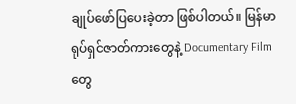ချုပ်ဖော်ပြပေးခဲ့တာ ဖြစ်ပါတယ်။ မြန်မာရုပ်ရှင်ဇာတ်ကားတွေနဲ့ Documentary Film တွေ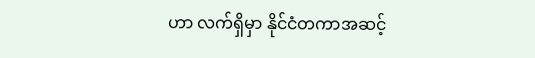ဟာ လက်ရှိမှာ နိုင်ငံတကာအဆင့်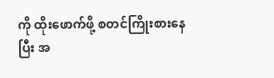ကို ထိုးဖောက်ဖို့ စတင်ကြိုးစားနေပြီး အ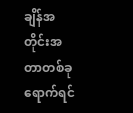ချိန်အတိုင်းအတာတစ်ခုရောက်ရင်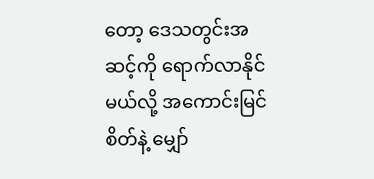တော့ ဒေသတွင်းအဆင့်ကို ရောက်လာနိုင်မယ်လို့ အကောင်းမြင်စိတ်နဲ့ မျှော်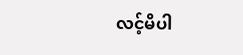လင့်မိပါ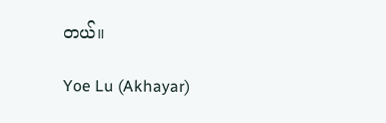တယ်။

Yoe Lu (Akhayar)